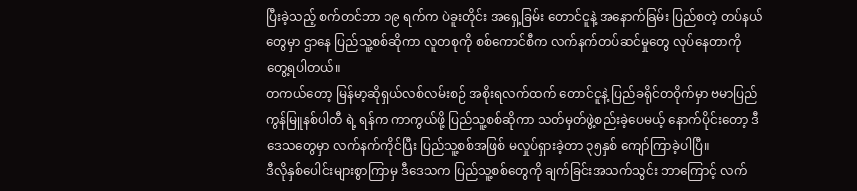ပြီးခဲ့သည့် စက်တင်ဘာ ၁၉ ရက်က ပဲခူးတိုင်း အရှေ့ခြမ်း တောင်ငူနဲ့ အနောက်ခြမ်း ပြည်စတဲ့ တပ်နယ်တွေမှာ ဌာနေ ပြည်သူ့စစ်ဆိုကာ လူတစုကို စစ်ကောင်စီက လက်နက်တပ်ဆင်မှုတွေ လုပ်နေတာကို တွေ့ရပါတယ်။
တကယ်တော့ မြန်မာ့ဆိုရှယ်လစ်လမ်းစဉ် အစိုးရလက်ထက် တောင်ငူနဲ့ ပြည်ခရိုင်တဝိုက်မှာ ဗမာပြည်ကွန်မြူနစ်ပါတီ ရဲ့ ရန်က ကာကွယ်ဖို့ ပြည်သူ့စစ်ဆိုကာ သတ်မှတ်ဖွဲ့စည်းခဲ့ပေမယ့် နောက်ပိုင်းတော့ ဒီဒေသတွေမှာ လက်နက်ကိုင်ပြီး ပြည်သူ့စစ်အဖြစ် မလှုပ်ရှားခဲ့တာ ၃၅နှစ် ကျော်ကြာခဲ့ပါပြီ။
ဒီလိုနှစ်ပေါင်းများစွာကြာမှ ဒီဒေသက ပြည်သူ့စစ်တွေကို ချက်ခြင်းအသက်သွင်း ဘာကြောင့် လက်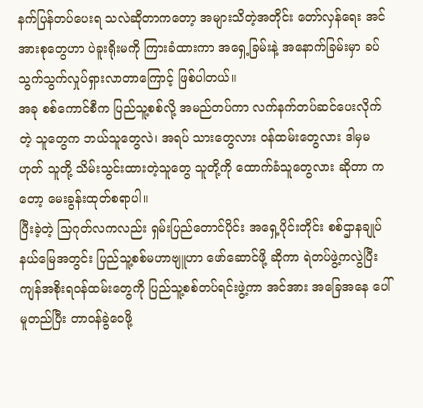နက်ပြန်တပ်ပေးရ သလဲဆိုတာကတော့ အများသိတဲ့အတိုင်း တော်လှန်ရေး အင်အားစုတွေဟာ ပဲခူးရိုးမကို ကြားခံထားကာ အရှေ့ခြမ်းနဲ့ အနောက်ခြမ်းမှာ ခပ်သွက်သွက်လှုပ်ရှားလာတာကြောင့် ဖြစ်ပါတယ်။
အခု စစ်ကောင်စီက ပြည်သူ့စစ်လို့ အမည်တပ်ကာ လက်နက်တပ်ဆင်ပေးလိုက်တဲ့ သူတွေက ဘယ်သူတွေလဲ၊ အရပ် သားတွေလား ဝန်ထမ်းတွေလား ဒါမှမဟုတ် သူတို့ သိမ်းသွင်းထားတဲ့သူတွေ သူတို့ကို ထောက်ခံသူတွေလား ဆိုတာ ကတော့ မေးခွန်းထုတ်စရာပါ။
ပြီးခဲ့တဲ့ သြဂုတ်လကလည်း ရှမ်းပြည်တောင်ပိုင်း အရှေ့ပိုင်းတိုင်း စစ်ဌာနချုပ် နယ်မြေအတွင်း ပြည်သူ့စစ်မဟာဗျူဟာ ဖော်ဆောင်ဖို့ ဆိုကာ ရဲတပ်ဖွဲ့ကလွဲပြီး ကျန်အစိုးရဝန်ထမ်းတွေကို ပြည်သူ့စစ်တပ်ရင်းဖွဲ့ကာ အင်အား အခြေအနေ ပေါ် မူတည်ပြီး တာဝန်ခွဲဝေဖို့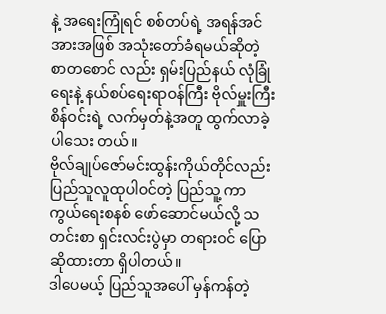နဲ့ အရေးကြုံရင် စစ်တပ်ရဲ့ အရန်အင်အားအဖြစ် အသုံးတော်ခံရမယ်ဆိုတဲ့ စာတစောင် လည်း ရှမ်းပြည်နယ် လုံခြုံရေးနဲ့ နယ်စပ်ရေးရာဝန်ကြီး ဗိုလ်မှူးကြီး စိန်ဝင်းရဲ့ လက်မှတ်နဲ့အတူ ထွက်လာခဲ့ပါသေး တယ်။
ဗိုလ်ချုပ်ဇော်မင်းထွန်းကိုယ်တိုင်လည်း ပြည်သူလူထုပါဝင်တဲ့ ပြည်သူ့ ကာကွယ်ရေးစနစ် ဖော်ဆောင်မယ်လို့ သတင်းစာ ရှင်းလင်းပွဲမှာ တရားဝင် ပြောဆိုထားတာ ရှိပါတယ်။
ဒါပေမယ့် ပြည်သူအပေါ် မှန်ကန်တဲ့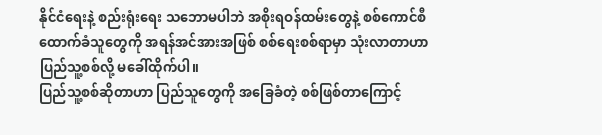နိုင်ငံရေးနဲ့ စည်းရုံးရေး သဘောမပါဘဲ အစိုးရဝန်ထမ်းတွေနဲ့ စစ်ကောင်စီ ထောက်ခံသူတွေကို အရန်အင်အားအဖြစ် စစ်ရေးစစ်ရာမှာ သုံးလာတာဟာ ပြည်သူ့စစ်လို့ မခေါ်ထိုက်ပါ။
ပြည်သူ့စစ်ဆိုတာဟာ ပြည်သူတွေကို အခြေခံတဲ့ စစ်ဖြစ်တာကြောင့်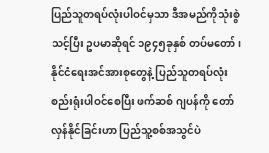ပြည်သူတရပ်လုံးပါဝင်မှသာ ဒီအမည်ကိုသုံးစွဲ သင့်ပြီး ဥပမာဆိုရင် ၁၉၄၅ခုနှစ် တပ်မတော်၊ နိုင်ငံရေးအင်အားစုတွေနဲ့ ပြည်သူတရပ်လုံး စည်းရုံးပါဝင်စေပြီး ဖက်ဆစ် ဂျပန်ကို တော်လှန်နိုင်ခြင်းဟာ ပြည်သူ့စစ်အသွင်ပဲ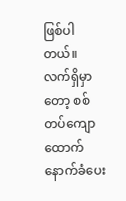ဖြစ်ပါတယ်။
လက်ရှိမှာတော့ စစ်တပ်ကျောထောက်နောက်ခံပေး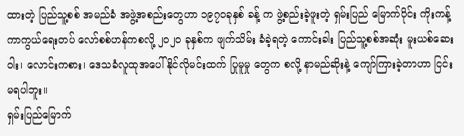ထားတဲ့ ပြည်သူ့စစ် အမည်ခံ အဖွဲ့အစည်းတွေဟာ ၁၉၇၀ခုနှစ် ခန့် က ဖွဲ့စည်းခဲ့ဖူးတဲ့ ရှမ်းပြည် မြောက်ပိုင်း ကိုးကန့်ကာကွယ်ရေးတပ် လော်စစ်ဟန်ကစလို့ ၂၀၂၀ ခုနှစ်က ဖျက်သိမ်း ခံခဲ့ရတဲ့ ကောင်းခါး ပြည်သူ့စစ်အဆုံး မူးယစ်ဆေးဝါး၊ လောင်းကစား၊ ဒေသခံလူထုအပေါ် နိုင်လိုမင်းထက် ပြုမူမှု တွေက စလို့ နာမည်ဆိုးနဲ့ ကျော်ကြားခဲ့တာဟာ ငြင်းမရပါဘူး။
ရှမ်းပြည်မြောက်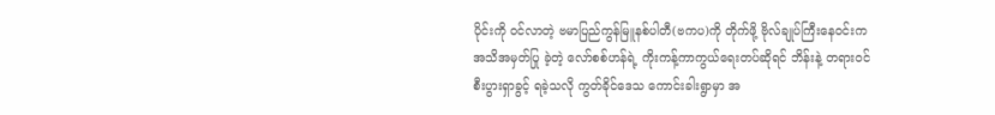ပိုင်းကို ဝင်လာတဲ့ ဗမာပြည်ကွန်မြူနစ်ပါတီ(ဗကပ)ကို တိုက်ဖို့ ဗိုလ်ချုပ်ကြီးနေဝင်းက အသိအမှတ်ပြု ခဲ့တဲ့ လော်စစ်ဟန်ရဲ့ ကိုးကန့်ကာကွယ်ရေးတပ်ဆိုရင် ဘိန်းနဲ့ တရားဝင်စီးပွားရှာခွင့် ရခဲ့သလို ကွတ်ခိုင်ဒေသ ကောင်းခါးရွာမှာ အ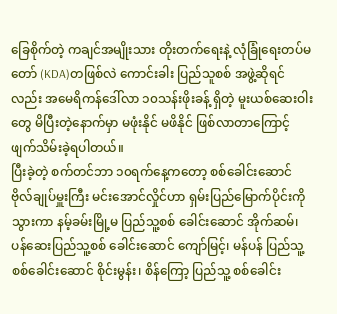ခြေစိုက်တဲ့ ကချင်အမျိုးသား တိုးတက်ရေးနဲ့ လုံခြုံရေးတပ်မတော် (KDA)တဖြစ်လဲ ကောင်းခါး ပြည်သူစစ် အဖွဲ့ဆိုရင်လည်း အမေရိကန်ဒေါ်လာ ၁၀သန်းဖိုးခန့် ရှိတဲ့ မူးယစ်ဆေးဝါးတွေ မိပြီးတဲ့နောက်မှာ မဖုံးနိုင် မဖိနိုင် ဖြစ်လာတာကြောင့် ဖျက်သိမ်းခဲ့ရပါတယ်။
ပြီးခဲ့တဲ့ စက်တင်ဘာ ၁၀ရက်နေ့ကတော့ စစ်ခေါင်းဆောင် ဗိုလ်ချုပ်မှူးကြီး မင်းအောင်လှိုင်ဟာ ရှမ်းပြည်မြောက်ပိုင်းကို သွားကာ နမ့်ခမ်းမြို့မ ပြည်သူ့စစ် ခေါင်းဆောင် အိုက်ဆမ်၊ ပန်ဆေးပြည်သူ့စစ် ခေါင်းဆောင် ကျော်မြင့်၊ မန်ပန် ပြည်သူ့ စစ်ခေါင်းဆောင် စိုင်းမွန်း၊ စိန်ကြော့ ပြည်သူ့ စစ်ခေါင်း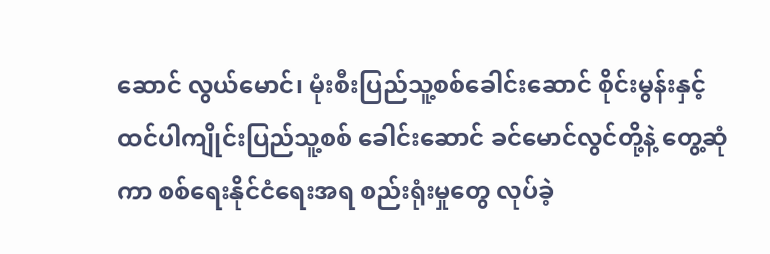ဆောင် လွယ်မောင်၊ မုံးစီးပြည်သူ့စစ်ခေါင်းဆောင် စိုင်းမွန်းနှင့် ထင်ပါကျိုင်းပြည်သူ့စစ် ခေါင်းဆောင် ခင်မောင်လွင်တို့နဲ့ တွေ့ဆုံကာ စစ်ရေးနိုင်ငံရေးအရ စည်းရုံးမှုတွေ လုပ်ခဲ့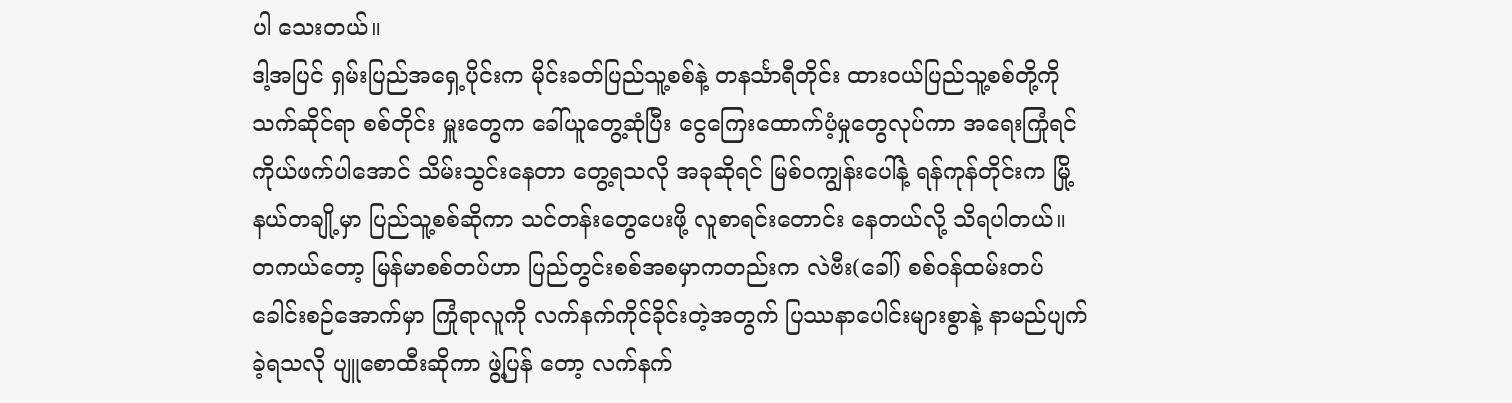ပါ သေးတယ်။
ဒါ့အပြင် ရှမ်းပြည်အရှေ့ပိုင်းက မိုင်းခတ်ပြည်သူ့စစ်နဲ့ တနင်္သာရီတိုင်း ထားဝယ်ပြည်သူ့စစ်တို့ကို သက်ဆိုင်ရာ စစ်တိုင်း မှူးတွေက ခေါ်ယူတွေ့ဆုံပြီး ငွေကြေးထောက်ပံ့မှုတွေလုပ်ကာ အရေးကြုံရင် ကိုယ်ဖက်ပါအောင် သိမ်းသွင်းနေတာ တွေ့ရသလို အခုဆိုရင် မြစ်ဝကျွန်းပေါ်နဲ့ ရန်ကုန်တိုင်းက မြို့နယ်တချို့မှာ ပြည်သူ့စစ်ဆိုကာ သင်တန်းတွေပေးဖို့ လူစာရင်းတောင်း နေတယ်လို့ သိရပါတယ်။
တကယ်တော့ မြန်မာစစ်တပ်ဟာ ပြည်တွင်းစစ်အစမှာကတည်းက လဲဗီး(ခေါ်) စစ်ဝန်ထမ်းတပ် ခေါင်းစဉ်အောက်မှာ ကြုံရာလူကို လက်နက်ကိုင်ခိုင်းတဲ့အတွက် ပြဿနာပေါင်းများစွာနဲ့ နာမည်ပျက်ခဲ့ရသလို ပျူစောထီးဆိုကာ ဖွဲ့ပြန် တော့ လက်နက်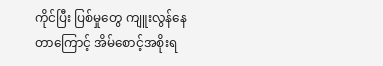ကိုင်ပြီး ပြစ်မှုတွေ ကျူးလွန်နေတာကြောင့် အိမ်စောင့်အစိုးရ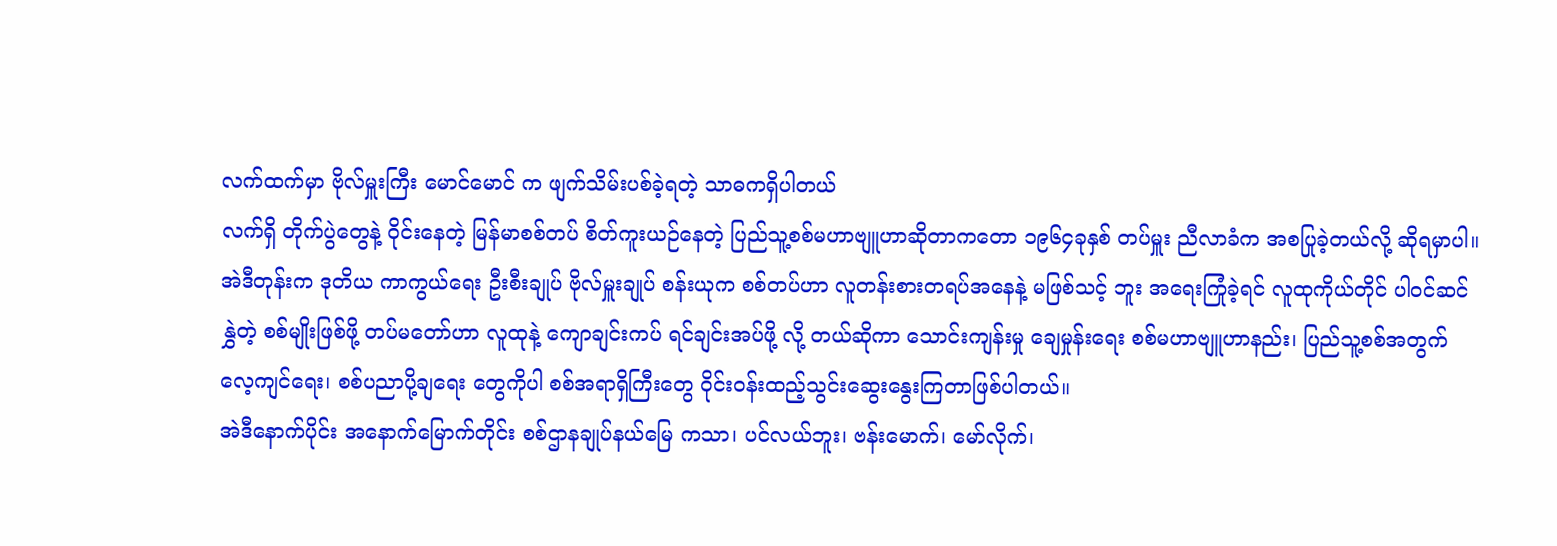လက်ထက်မှာ ဗိုလ်မှူးကြီး မောင်မောင် က ဖျက်သိမ်းပစ်ခဲ့ရတဲ့ သာဓကရှိပါတယ်
လက်ရှိ တိုက်ပွဲတွေနဲ့ ဝိုင်းနေတဲ့ မြန်မာစစ်တပ် စိတ်ကူးယဉ်နေတဲ့ ပြည်သူ့စစ်မဟာဗျူဟာဆိုတာကတော ၁၉၆၄ခုနှစ် တပ်မှူး ညီလာခံက အစပြုခဲ့တယ်လို့ ဆိုရမှာပါ။
အဲဒီတုန်းက ဒုတိယ ကာကွယ်ရေး ဦးစီးချုပ် ဗိုလ်မှူးချုပ် စန်းယုက စစ်တပ်ဟာ လူတန်းစားတရပ်အနေနဲ့ မဖြစ်သင့် ဘူး အရေးကြုံခဲ့ရင် လူထုကိုယ်တိုင် ပါဝင်ဆင်နွှဲတဲ့ စစ်မျိုးဖြစ်ဖို့ တပ်မတော်ဟာ လူထုနဲ့ ကျောချင်းကပ် ရင်ချင်းအပ်ဖို့ လို့ တယ်ဆိုကာ သောင်းကျန်းမှု ချေမှုန်းရေး စစ်မဟာဗျူဟာနည်း၊ ပြည်သူ့စစ်အတွက် လေ့ကျင်ရေး၊ စစ်ပညာပို့ချရေး တွေကိုပါ စစ်အရာရှိကြီးတွေ ဝိုင်းဝန်းထည့်သွင်းဆွေးနွေးကြတာဖြစ်ပါတယ်။
အဲဒီနောက်ပိုင်း အနောက်မြောက်တိုင်း စစ်ဌာနချုပ်နယ်မြေ ကသာ၊ ပင်လယ်ဘူး၊ ဗန်းမောက်၊ မော်လိုက်၊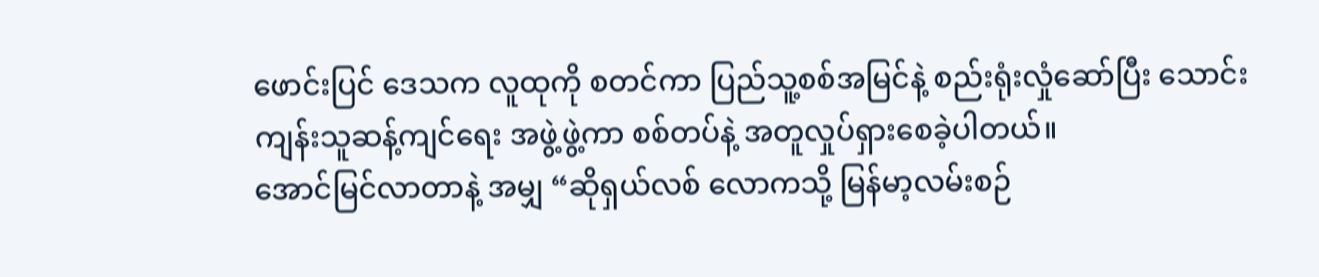ဖောင်းပြင် ဒေသက လူထုကို စတင်ကာ ပြည်သူ့စစ်အမြင်နဲ့ စည်းရုံးလှုံဆော်ပြီး သောင်းကျန်းသူဆန့်ကျင်ရေး အဖွဲ့ဖွဲ့ကာ စစ်တပ်နဲ့ အတူလှုပ်ရှားစေခဲ့ပါတယ်။
အောင်မြင်လာတာနဲ့ အမျှ “ဆိုရှယ်လစ် လောကသို့ မြန်မာ့လမ်းစဉ်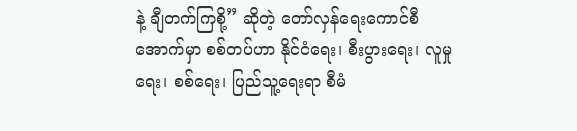နဲ့ ချီတက်ကြစို့” ဆိုတဲ့ တော်လှန်ရေးကောင်စီ အောက်မှာ စစ်တပ်ဟာ နိုင်ငံရေး၊ စီးပွားရေး၊ လူမှုရေး၊ စစ်ရေး၊ ပြည်သူ့ရေးရာ စီမံ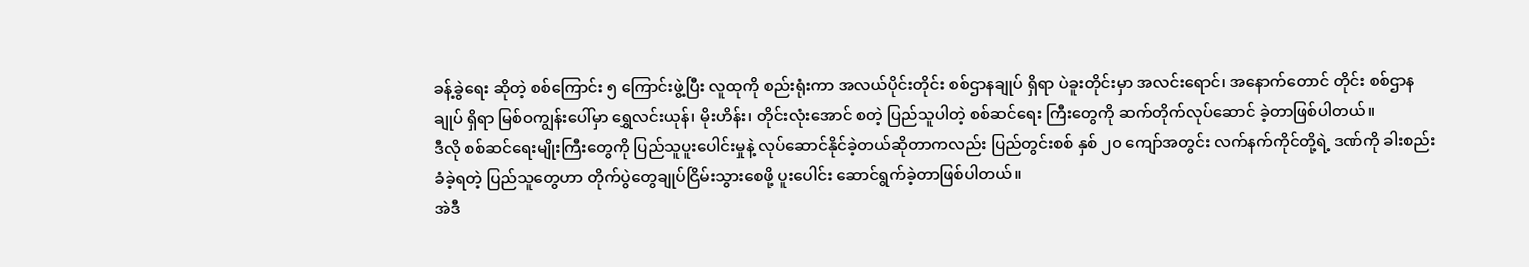ခန့်ခွဲရေး ဆိုတဲ့ စစ်ကြောင်း ၅ ကြောင်းဖွဲ့ပြီး လူထုကို စည်းရုံးကာ အလယ်ပိုင်းတိုင်း စစ်ဌာနချုပ် ရှိရာ ပဲခူးတိုင်းမှာ အလင်းရောင်၊ အနောက်တောင် တိုင်း စစ်ဌာနချုပ် ရှိရာ မြစ်ဝကျွန်းပေါ်မှာ ရွှေလင်းယုန်၊ မိုးဟိန်း၊ တိုင်းလုံးအောင် စတဲ့ ပြည်သူပါတဲ့ စစ်ဆင်ရေး ကြီးတွေကို ဆက်တိုက်လုပ်ဆောင် ခဲ့တာဖြစ်ပါတယ်။
ဒီလို စစ်ဆင်ရေးမျိုးကြီးတွေကို ပြည်သူပူးပေါင်းမှုနဲ့ လုပ်ဆောင်နိုင်ခဲ့တယ်ဆိုတာကလည်း ပြည်တွင်းစစ် နှစ် ၂၀ ကျော်အတွင်း လက်နက်ကိုင်တို့ရဲ့ ဒဏ်ကို ခါးစည်းခံခဲ့ရတဲ့ ပြည်သူတွေဟာ တိုက်ပွဲတွေချုပ်ငြိမ်းသွားစေဖို့ ပူးပေါင်း ဆောင်ရွက်ခဲ့တာဖြစ်ပါတယ်။
အဲဒီ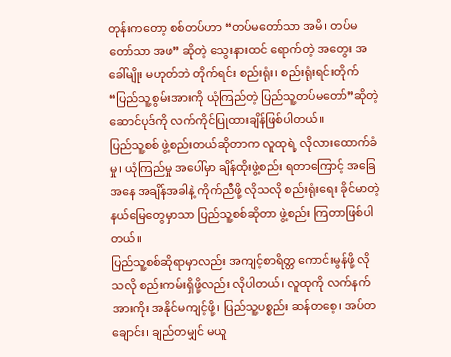တုန်းကတော့ စစ်တပ်ဟာ “တပ်မတော်သာ အမိ၊ တပ်မတော်သာ အဖ” ဆိုတဲ့ သွေးနားထင် ရောက်တဲ့ အတွေး အခေါ်မျိုး မဟုတ်ဘဲ တိုက်ရင်း စည်းရုံး၊ စည်းရုံးရင်းတိုက် “ပြည်သူ့စွမ်းအားကို ယုံကြည်တဲ့ ပြည်သူ့တပ်မတော်”ဆိုတဲ့ ဆောင်ပုဒ်ကို လက်ကိုင်ပြုထားချိန်ဖြစ်ပါတယ်။
ပြည်သူ့စစ် ဖွဲ့စည်းတယ်ဆိုတာက လူထုရဲ့ လိုလားထောက်ခံမှု၊ ယုံကြည်မှု အပေါ်မှာ ချိန်ထိုးဖွဲ့စည်း ရတာကြောင့် အခြေအနေ အချိန်အခါနဲ့ ကိုက်ညီဖို့ လိုသလို စည်းရုံးရေး ခိုင်မာတဲ့ နယ်မြေတွေမှာသာ ပြည်သူ့စစ်ဆိုတာ ဖွဲ့စည်း ကြတာဖြစ်ပါတယ်။
ပြည်သူ့စစ်ဆိုရာမှာလည်း အကျင့်စာရိတ္တ ကောင်းမွန်ဖို့ လိုသလို စည်းကမ်းရှိဖို့လည်း လိုပါတယ်၊ လူထုကို လက်နက် အားကိုး အနိုင်မကျင့်ဖို့၊ ပြည်သူ့ပစ္စည်း ဆန်တစေ့၊ အပ်တချောင်း၊ ချည်တမျှင် မယူ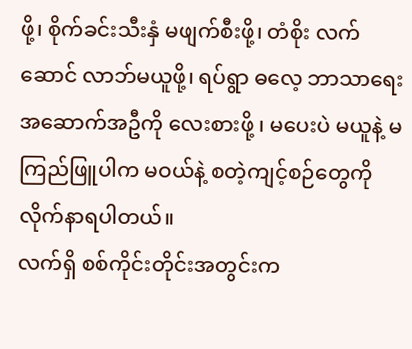ဖို့၊ စိုက်ခင်းသီးနှံ မဖျက်စီးဖို့၊ တံစိုး လက်ဆောင် လာဘ်မယူဖို့၊ ရပ်ရွာ ဓလေ့ ဘာသာရေး အဆောက်အဦကို လေးစားဖို့ ၊ မပေးပဲ မယူနဲ့ မကြည်ဖြူပါက မဝယ်နဲ့ စတဲ့ကျင့်စဉ်တွေကို လိုက်နာရပါတယ်။
လက်ရှိ စစ်ကိုင်းတိုင်းအတွင်းက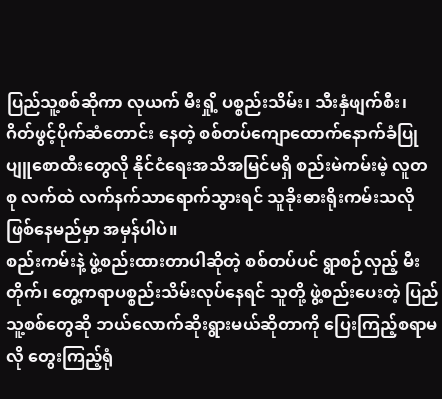ပြည်သူ့စစ်ဆိုကာ လုယက် မီးရှို့ ပစ္စည်းသိမ်း၊ သီးနှံဖျက်စီး၊ ဂိတ်ဖွင့်ပိုက်ဆံတောင်း နေတဲ့ စစ်တပ်ကျောထောက်နောက်ခံပြု ပျူစောထီးတွေလို နိုင်ငံရေးအသိအမြင်မရှိ စည်းမဲကမ်းမဲ့ လူတစု လက်ထဲ လက်နက်သာရောက်သွားရင် သူခိုးဓားရိုးကမ်းသလို ဖြစ်နေမည်မှာ အမှန်ပါပဲ။
စည်းကမ်းနဲ့ ဖွဲ့စည်းထားတာပါဆိုတဲ့ စစ်တပ်ပင် ရွာစဉ်လှည့် မီးတိုက်၊ တွေ့ကရာပစ္စည်းသိမ်းလုပ်နေရင် သူတို့ ဖွဲ့စည်းပေးတဲ့ ပြည်သူ့စစ်တွေဆို ဘယ်လောက်ဆိုးရွားမယ်ဆိုတာကို ပြေးကြည့်စရာမလို တွေးကြည့်ရုံ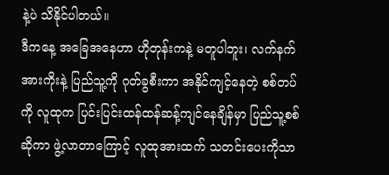နဲ့ပဲ သိနိုင်ပါတယ်။
ဒီကနေ့ အခြေအနေဟာ ဟိုတုန်းကနဲ့ မတူပါဘူး၊ လက်နက်အားကိုးနဲ့ ပြည်သူ့ကို ဂုတ်ခွစီးကာ အနိုင်ကျင့်နေတဲ့ စစ်တပ်ကို လူထုက ပြင်းပြင်းထန်ထန်ဆန့်ကျင်နေချိန်မှာ ပြည်သူ့စစ်ဆိုကာ ဖွဲ့လာတာကြောင့် လူထုအားထက် သတင်းပေးကိုသာ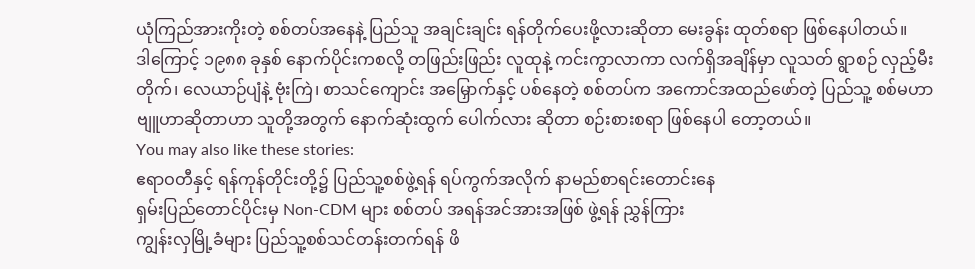ယုံကြည်အားကိုးတဲ့ စစ်တပ်အနေနဲ့ ပြည်သူ အချင်းချင်း ရန်တိုက်ပေးဖို့လားဆိုတာ မေးခွန်း ထုတ်စရာ ဖြစ်နေပါတယ်။
ဒါကြောင့် ၁၉၈၈ ခုနှစ် နောက်ပိုင်းကစလို့ တဖြည်းဖြည်း လူထုနဲ့ ကင်းကွာလာကာ လက်ရှိအချိန်မှာ လူသတ် ရွာစဉ် လှည့်မီးတိုက်၊ လေယာဉ်ပျံနဲ့ ဗုံးကြဲ၊ စာသင်ကျောင်း အမြှောက်နှင့် ပစ်နေတဲ့ စစ်တပ်က အကောင်အထည်ဖော်တဲ့ ပြည်သူ့ စစ်မဟာဗျူဟာဆိုတာဟာ သူတို့အတွက် နောက်ဆုံးထွက် ပေါက်လား ဆိုတာ စဉ်းစားစရာ ဖြစ်နေပါ တော့တယ်။
You may also like these stories:
ဧရာဝတီနှင့် ရန်ကုန်တိုင်းတို့၌ ပြည်သူ့စစ်ဖွဲ့ရန် ရပ်ကွက်အလိုက် နာမည်စာရင်းတောင်းနေ
ရှမ်းပြည်တောင်ပိုင်းမှ Non-CDM များ စစ်တပ် အရန်အင်အားအဖြစ် ဖွဲ့ရန် ညွှန်ကြား
ကျွန်းလှမြို့ခံများ ပြည်သူ့စစ်သင်တန်းတက်ရန် ဖိ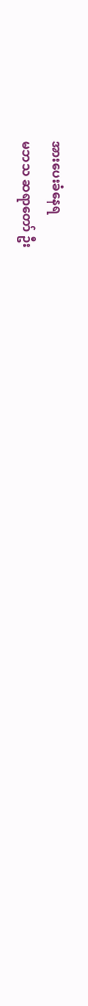အားပေးခံနေရ
မဘသ ဆရာတော် ဦး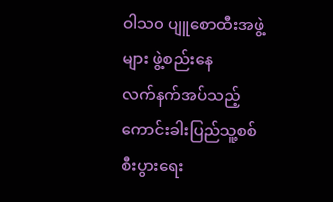ဝါသ၀ ပျူစောထီးအဖွဲ့များ ဖွဲ့စည်းနေ
လက်နက်အပ်သည့် ကောင်းခါးပြည်သူ့စစ် စီးပွားရေး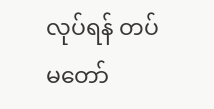လုပ်ရန် တပ်မတော်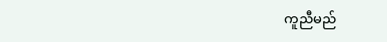ကူညီမည်